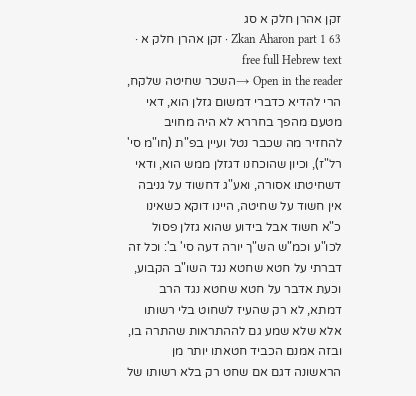זקן אהרן חלק א סג
Zkan Aharon part 1 63 · זקן אהרן חלק א · free full Hebrew text
Open in the reader →השכר שחיטה שלקח, הרי להדיא כדברי דמשום גזלן הוא, דאי מטעם מהפך בחררא לא היה מחויב להחזיר מה שכבר נטל ועיין בפ"ת (חו"מ סי' רל"ז), וכיון שהוכחנו דגזלן ממש הוא, ודאי דשחיטתו אסורה, ואע"ג דחשוד על גניבה אין חשוד על שחיטה, היינו דוקא כשאינו כ"א חשוד אבל בידוע שהוא גזלן פסול לכו"ע וכמ"ש הש"ך יורה דעה סי' ב': וכל זה דברתי על חטא שחטא נגד השו"ב הקבוע, וכעת אדבר על חטא שחטא נגד הרב דמתא, לא רק שהעיז לשחוט בלי רשותו אלא שלא שמע גם לההתראות שהתרה בו, ובזה אמנם הכביד חטאתו יותר מן הראשונה דגם אם שחט רק בלא רשותו של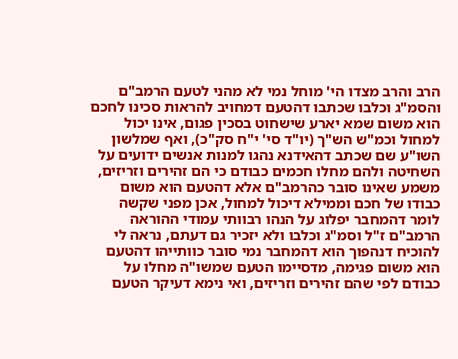הרב והרב מצדו הי' מוחל נמי לא מהני לטעם הרמב"ם והסמ"ג וכלבו שכתבו דהטעם דמחויב להראות סכינו לחכם הוא משום שמא יארע שישחוט בסכין פגום, אינו יכול למחול וכמ"ש הש"ך (יו"ד סי' י"ח סק"כ), ואף שמלשון השו"ע שם שכתב דהאידנא נהגו למנות אנשים ידועים על השחיטה ולהם מחלו חכמים כבודם כי הם זהירים וזריזים, משמע שאינו סובר כהרמב"ם אלא דהטעם הוא משום כבודו של חכם וממילא דיכול למחול, אכן מפני שקשה לומר דהמחבר יפלוג על הנהו רבוותי עמודי ההוראה הרמב"ם ז"ל וסמ"ג וכלבו ולא יזכיר גם דעתם, נראה לי להוכיח דנהפוך הוא דהמחבר נמי סובר כוותייהו דהטעם הוא משום פגימה, מדסיימו הטעם שמשו"ה מחלו על כבודם לפי שהם זהירים וזריזים, ואי נימא דעיקר הטעם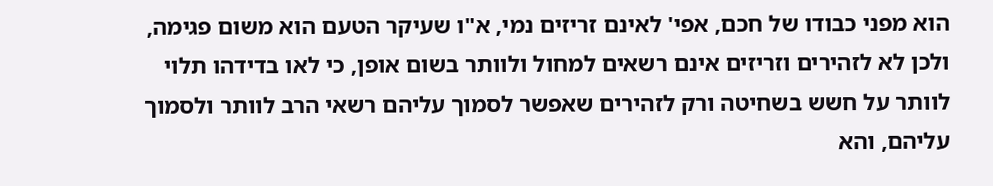הוא מפני כבודו של חכם, אפי' לאינם זריזים נמי, א"ו שעיקר הטעם הוא משום פגימה, ולכן לא לזהירים וזריזים אינם רשאים למחול ולוותר בשום אופן, כי לאו בדידהו תלוי לוותר על חשש בשחיטה ורק לזהירים שאפשר לסמוך עליהם רשאי הרב לוותר ולסמוך עליהם, והא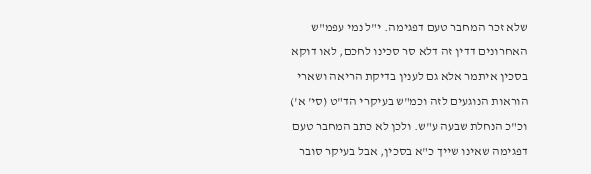שלא זכר המחבר טעם דפגימה. י"ל נמי עפמ"ש האחרונים דדין זה דלא סר סכינו לחכם, לאו דוקא בסכין איתמר אלא גם לענין בדיקת הריאה ושארי הוראות הנוגעים לזה וכמ"ש בעיקרי הד"ט (סי' א') וכ"כ הנחלת שבעה ע"ש. ולכן לא כתב המחבר טעם דפגימה שאינו שייך כ"א בסכין, אבל בעיקר סובר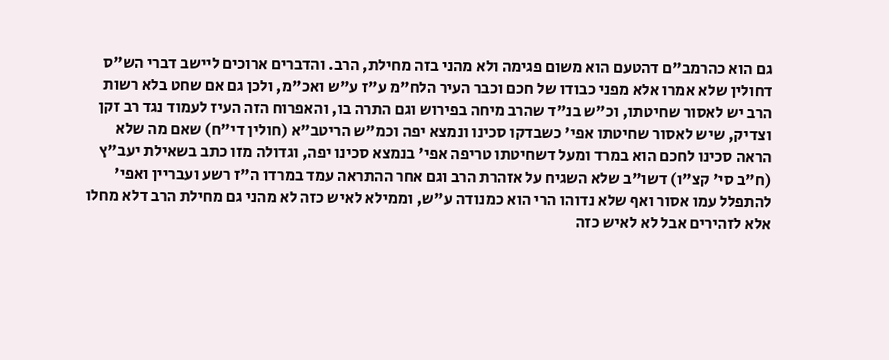גם הוא כהרמב"ם דהטעם הוא משום פגימה ולא מהני בזה מחילת, הרב. והדברים ארוכים ליישב דברי הש"ס דחולין שלא אמרו אלא מפני כבודו של חכם וכבר העיר הלח"מ ע"ז ע"ש ואכ"מ, ולכן גם אם שחט בלא רשות הרב יש לאסור שחיטתו, וכ"ש בנ"ד שהרב מיחה בפירוש וגם התרה בו, והאפרוח הזה העיז לעמוד נגד רב זקן וצדיק, שיש לאסור שחיטתו אפי' כשבדקו סכינו ונמצא יפה וכמ"ש הריטב"א (חולין די"ח) שאם מה שלא הראה סכינו לחכם הוא במרד ומעל דשחיטתו טריפה אפי' בנמצא סכינו יפה, וגדולה מזו כתב בשאילת יעב"ץ (ח"ב סי' קצ"ו) דשו"ב שלא השגיח על אזהרת הרב וגם אחר ההתראה עמד במרדו ה"ז רשע ועבריין ואפי' להתפלל עמו אסור ואף שלא נדוהו הרי הוא כמנודה ע"ש, וממילא לאיש כזה לא מהני גם מחילת הרב דלא מחלו אלא לזהירים אבל לא לאיש כזה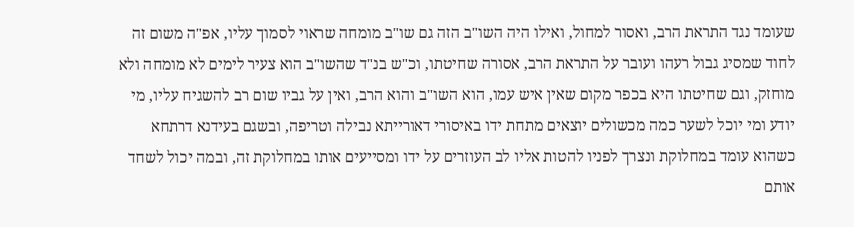שעומד נגד התראת הרב, ואסור למחול, ואילו היה השו"ב הזה גם שו"ב מומחה שראוי לסמוך עליו, אפ"ה משום זה לחוד שמסיג גבול רעהו ועובר על התראת הרב, אסורה שחיטתו, וכ"ש בנ"ד שהשו"ב הוא צעיר לימים לא מומחה ולא מוחזק, וגם שחיטתו היא בכפר מקום שאין איש עמו, הוא השו"ב והוא הרב, ואין על גביו שום רב להשגיח עליו, מי יודע ומי יוכל לשער כמה מכשולים יוצאים מתחת ידו באיסורי דאורייתא נבילה וטריפה, ובשגם בעידנא דרתחא כשהוא עומד במחלוקת ונצרך לפניו להטות אליו לב העוזרים על ידו ומסייעים אותו במחלוקת זה, ובמה יכול לשחד אותם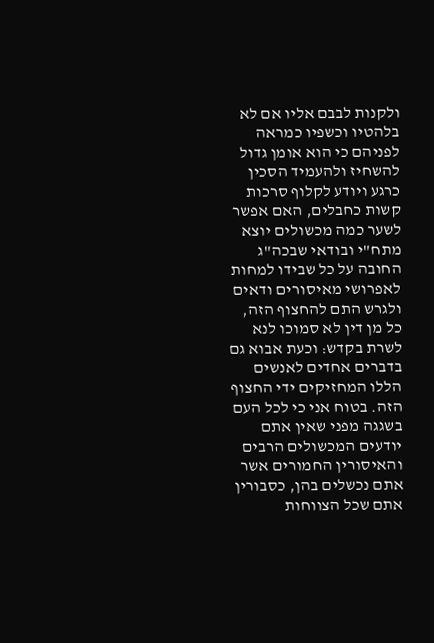ולקנות לבבם אליו אם לא בלהטיו וכשפיו כמראה לפניהם כי הוא אומן גדול להשחיז ולהעמיד הסכין כרגע ויודע לקלוף סרכות קשות כחבלים, האם אפשר לשער כמה מכשולים יוצא מתח"י ובודאי שבכה"ג החובה על כל שבידו למחות לאפרושי מאיסורים ודאים ולגרש התם להחצוף הזה, כל מן דין לא סמוכו לנא לשרת בקדש: וכעת אבוא גם בדברים אחדים לאנשים הללו המחזיקים ידי החצוף הזה. בטוח אני כי לכל העם בשגגה מפני שאין אתם יודעים המכשולים הרבים והאיסורין החמורים אשר אתם נכשלים בהן, כסבורין אתם שכל הצווחות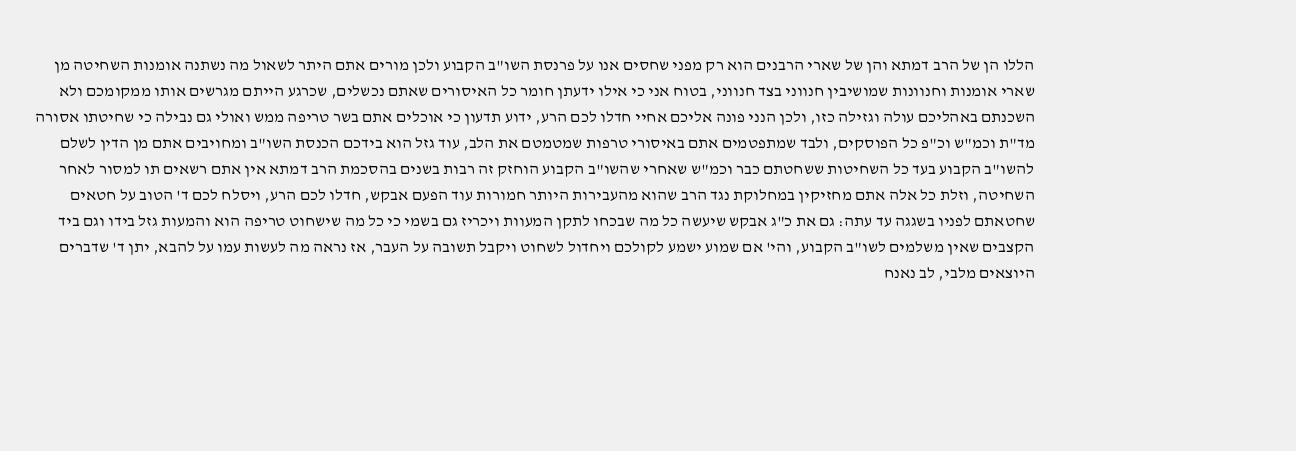הללו הן של הרב דמתא והן של שארי הרבנים הוא רק מפני שחסים אנו על פרנסת השו"ב הקבוע ולכן מורים אתם היתר לשאול מה נשתנה אומנות השחיטה מן שארי אומנות וחנוונות שמושיבין חנווני בצד חנווני, בטוח אני כי אילו ידעתן חומר כל האיסורים שאתם נכשלים, שכרגע הייתם מגרשים אותו ממקומכם ולא השכנתם באהליכם עולה וגזילה כזו, ולכן הנני פונה אליכם אחיי חדלו לכם הרע, ידוע תדעון כי אוכלים אתם בשר טריפה ממש ואולי גם נבילה כי שחיטתו אסורה מד"ת וכמ"ש וכ"פ כל הפוסקים, ולבד שמתפטמים אתם באיסורי טרפות שמטמטם את הלב, עוד גזל הוא בידכם הכנסת השו"ב ומחויבים אתם מן הדין לשלם להשו"ב הקבוע בעד כל השחיטות ששחטתם כבר וכמ"ש שאחרי שהשו"ב הקבוע הוחזק זה רבות בשנים בהסכמת הרב דמתא אין אתם רשאים תו למסור לאחר השחיטה, וזלת כל אלה אתם מחזיקין במחלוקת נגד הרב שהוא מהעבירות היותר חמורות עוד הפעם אבקש, חדלו לכם הרע, ויסלח לכם ד' הטוב על חטאים שחטאתם לפניו בשגגה עד עתה: גם את כ"ג אבקש שיעשה כל מה שבכחו לתקן המעוות ויכריז גם בשמי כי כל מה שישחוט טריפה הוא והמעות גזל בידו וגם ביד הקצבים שאין משלמים לשו"ב הקבוע, והי' אם שמוע ישמע לקולכם ויחדול לשחוט ויקבל תשובה על העבר, אז נראה מה לעשות עמו על להבא, יתן ד' שדברים היוצאים מלבי, לב נאנח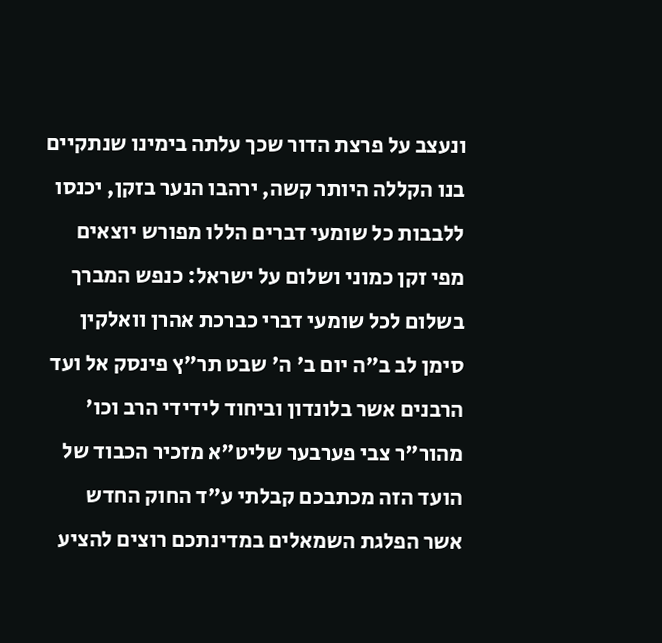ונעצב על פרצת הדור שכך עלתה בימינו שנתקיים בנו הקללה היותר קשה, ירהבו הנער בזקן, יכנסו ללבבות כל שומעי דברים הללו מפורש יוצאים מפי זקן כמוני ושלום על ישראל: כנפש המברך בשלום לכל שומעי דברי כברכת אהרן וואלקין סימן לב ב"ה יום ב' ה' שבט תר"ץ פינסק אל ועד הרבנים אשר בלונדון וביחוד לידידי הרב וכו' מהור"ר צבי פערבער שליט"א מזכיר הכבוד של הועד הזה מכתבכם קבלתי ע"ד החוק החדש אשר הפלגת השמאלים במדינתכם רוצים להציע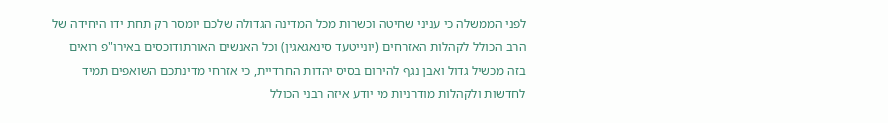לפני הממשלה כי עניני שחיטה וכשרות מכל המדינה הגדולה שלכם יומסר רק תחת ידו היחידה של הרב הכולל לקהלות האזרחים (יונייטעד סינאגאגין) וכל האנשים האורתודוכסים באירו"פ רואים בזה מכשיל גדול ואבן נגף להירום בסיס יהדות החרדיית, כי אזרחי מדינתכם השואפים תמיד לחדשות ולקהלות מודרניות מי יודע איזה רבני הכולל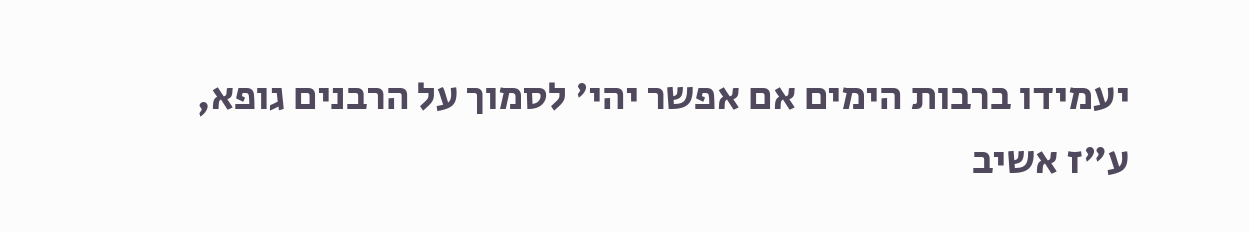יעמידו ברבות הימים אם אפשר יהי' לסמוך על הרבנים גופא, ע"ז אשיב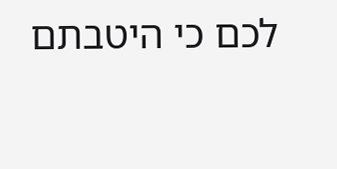לכם כי היטבתם